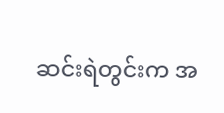ဆင်းရဲတွင်းက အ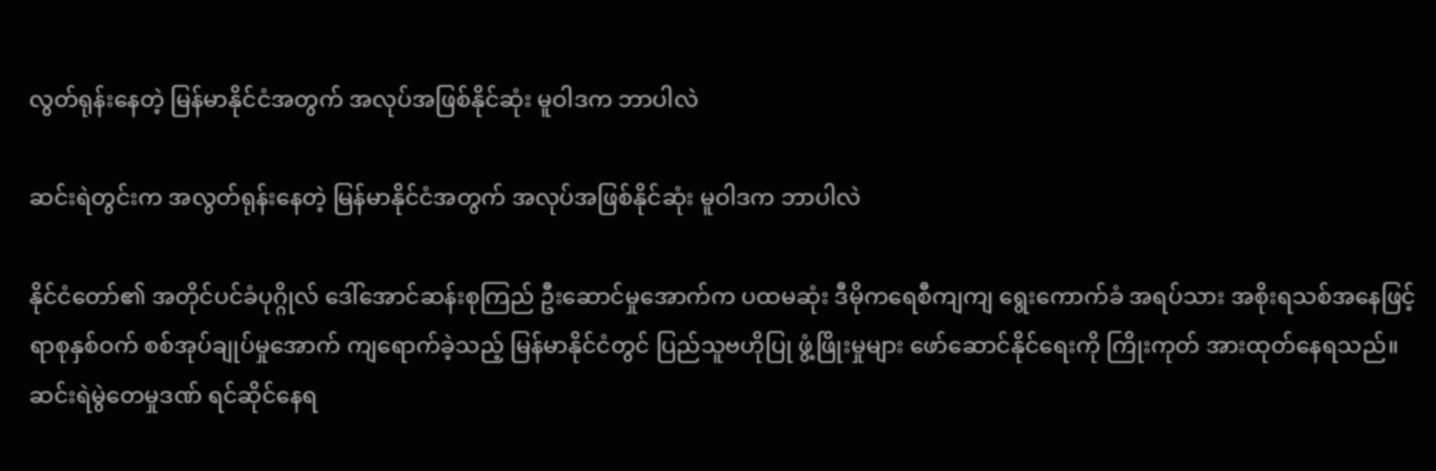လွတ်ရုန်းနေတဲ့ မြန်မာနိုင်ငံအတွက် အလုပ်အဖြစ်နိုင်ဆုံး မူဝါဒက ဘာပါလဲ

ဆင်းရဲတွင်းက အလွတ်ရုန်းနေတဲ့ မြန်မာနိုင်ငံအတွက် အလုပ်အဖြစ်နိုင်ဆုံး မူဝါဒက ဘာပါလဲ

နိုင်ငံတော်၏ အတိုင်ပင်ခံပုဂ္ဂိုလ် ဒေါ်အောင်ဆန်းစုကြည် ဦးဆောင်မှုအောက်က ပထမဆုံး ဒီမိုကရေစီကျကျ ရွေးကောက်ခံ အရပ်သား အစိုးရသစ်အနေဖြင့် ရာစုနှစ်ဝက် စစ်အုပ်ချုပ်မှုအောက် ကျရောက်ခဲ့သည့် မြန်မာနိုင်ငံတွင် ပြည်သူဗဟိုပြု ဖွံ့ဖြိုးမှုများ ဖော်ဆောင်နိုင်ရေးကို ကြိုးကုတ် အားထုတ်နေရသည်။ ဆင်းရဲမွဲတေမှုဒဏ် ရင်ဆိုင်နေရ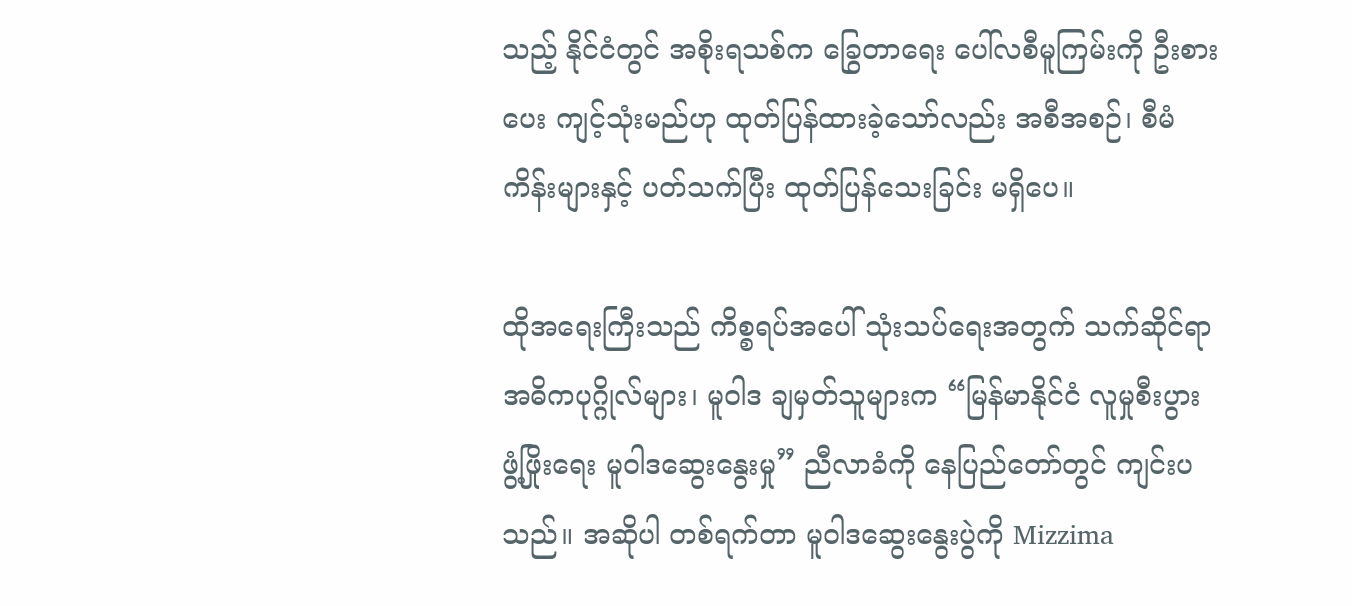သည့် နိုင်ငံတွင် အစိုးရသစ်က ခြွေတာရေး ပေါ်လစီမူကြမ်းကို ဦးစားပေး ကျင့်သုံးမည်ဟု ထုတ်ပြန်ထားခဲ့သော်လည်း အစီအစဉ်၊ စီမံကိန်းများနှင့် ပတ်သက်ပြီး ထုတ်ပြန်သေးခြင်း မရှိပေ။

ထိုအရေးကြီးသည် ကိစ္စရပ်အပေါ် သုံးသပ်ရေးအတွက် သက်ဆိုင်ရာ အဓိကပုဂ္ဂိုလ်များ၊ မူဝါဒ ချမှတ်သူများက “မြန်မာနိုင်ငံ လူမှုစီးပွား ဖွံ့ဖြိုးရေး မူဝါဒဆွေးနွေးမှု” ညီလာခံကို နေပြည်တော်တွင် ကျင်းပသည်။ အဆိုပါ တစ်ရက်တာ မူဝါဒဆွေးနွေးပွဲကို Mizzima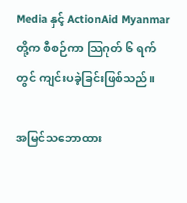Media နှင့် ActionAid Myanmar တို့က စီစဉ်ကာ သြဂုတ် ၆ ရက်တွင် ကျင်းပခဲ့ခြင်းဖြစ်သည်။

အမြင်သဘောထား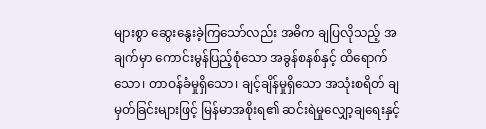များစွာ ဆွေးနွေးခဲ့ကြသော်လည်း အဓိက ချပြလိုသည့် အချက်မှာ ကောင်းမွန်ပြည့်စုံသော အခွန်စနစ်နှင့် ထိရောက်သော၊ တာဝန်ခံမှုရှိသော၊ ချင့်ချိန်မှုရှိသော အသုံးစရိတ် ချမှတ်ခြင်းများဖြင့် မြန်မာအစိုးရ၏ ဆင်းရဲမှုလျှော့ချရေးနှင့်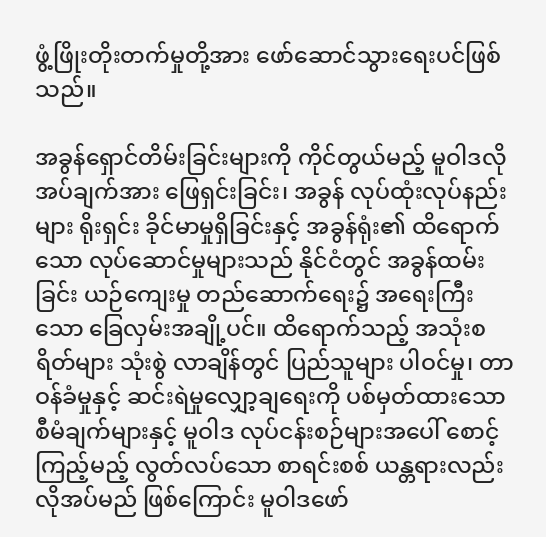ဖွံ့ဖြိုးတိုးတက်မှုတို့အား ဖော်ဆောင်သွားရေးပင်ဖြစ်သည်။

အခွန်ရှောင်တိမ်းခြင်းများကို ကိုင်တွယ်မည့် မူဝါဒလိုအပ်ချက်အား ဖြေရှင်းခြင်း၊ အခွန် လုပ်ထုံးလုပ်နည်းများ ရိုးရှင်း ခိုင်မာမှုရှိခြင်းနှင့် အခွန်ရုံး၏ ထိရောက်သော လုပ်ဆောင်မှုများသည် နိုင်ငံတွင် အခွန်ထမ်းခြင်း ယဉ်ကျေးမှု တည်ဆောက်ရေး၌ အရေးကြီးသော ခြေလှမ်းအချို့ပင်။ ထိရောက်သည့် အသုံးစရိတ်များ သုံးစွဲ လာချိန်တွင် ပြည်သူများ ပါဝင်မှု၊ တာဝန်ခံမှုနှင့် ဆင်းရဲမှုလျှော့ချရေးကို ပစ်မှတ်ထားသော စီမံချက်များနှင့် မူဝါဒ လုပ်ငန်းစဉ်များအပေါ် စောင့်ကြည့်မည့် လွတ်လပ်သော စာရင်းစစ် ယန္တရားလည်း လိုအပ်မည် ဖြစ်ကြောင်း မူဝါဒဖော်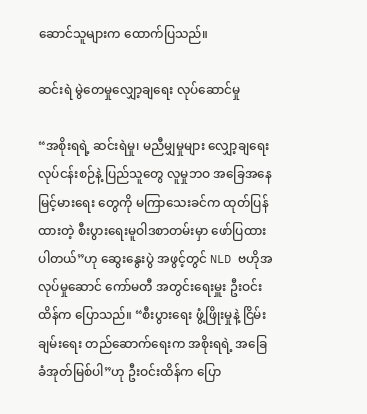ဆောင်သူများက ထောက်ပြသည်။

ဆင်းရဲ မွဲတေမှုလျှော့ချရေး လုပ်ဆောင်မှု

“အစိုးရရဲ့ ဆင်းရဲမှု၊ မညီမျှမှုများ လျှော့ချရေးလုပ်ငန်းစဉ်နဲ့ ပြည်သူတွေ လူမှုဘဝ အခြေအနေ မြင့်မားရေး တွေကို မကြာသေးခင်က ထုတ်ပြန်ထားတဲ့ စီးပွားရေးမူဝါဒစာတမ်းမှာ ဖော်ပြထားပါတယ်”ဟု ဆွေးနွေးပွဲ အဖွင့်တွင် NLD ဗဟိုအလုပ်မှုဆောင် ကော်မတီ အတွင်းရေးမှူး ဦးဝင်းထိန်က ပြောသည်။ “စီးပွားရေး ဖွံ့ဖြိုးမှုနဲ့ ငြိမ်းချမ်းရေး တည်ဆောက်ရေးက အစိုးရရဲ့ အခြေခံအုတ်မြစ်ပါ”ဟု ဦးဝင်းထိန်က ပြော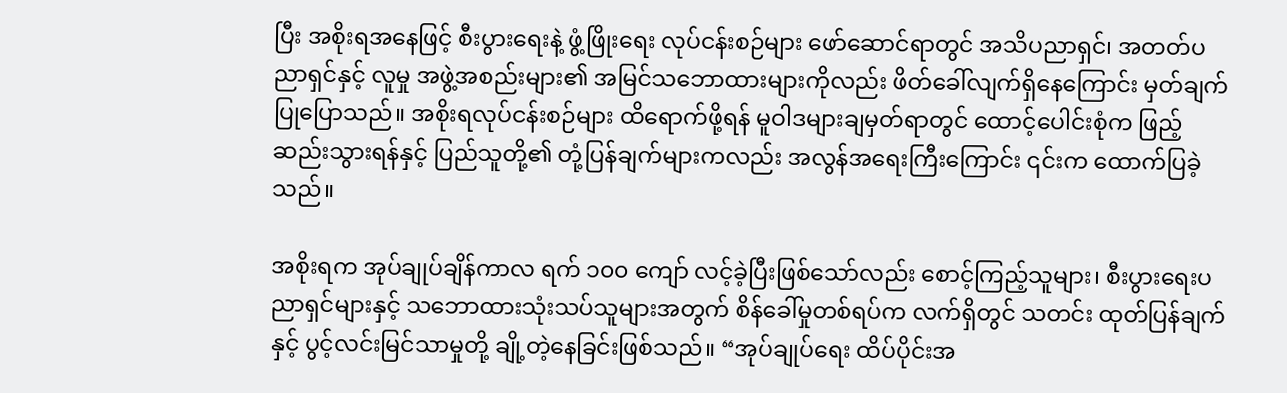ပြီး အစိုးရအနေဖြင့် စီးပွားရေးနဲ့ ဖွံ့ဖြိုးရေး လုပ်ငန်းစဉ်များ ဖော်ဆောင်ရာတွင် အသိပညာရှင်၊ အတတ်ပညာရှင်နှင့် လူမှု အဖွဲ့အစည်းများ၏ အမြင်သဘောထားများကိုလည်း ဖိတ်ခေါ်လျက်ရှိနေကြောင်း မှတ်ချက်ပြုပြောသည်။ အစိုးရလုပ်ငန်းစဉ်များ ထိရောက်ဖို့ရန် မူဝါဒများချမှတ်ရာတွင် ထောင့်ပေါင်းစုံက ဖြည့်ဆည်းသွားရန်နှင့် ပြည်သူတို့၏ တုံ့ပြန်ချက်များကလည်း အလွန်အရေးကြီးကြောင်း ၎င်းက ထောက်ပြခဲ့သည်။

အစိုးရက အုပ်ချုပ်ချိန်ကာလ ရက် ၁၀၀ ကျော် လင့်ခဲ့ပြီးဖြစ်သော်လည်း စောင့်ကြည့်သူများ၊ စီးပွားရေးပညာရှင်များနှင့် သဘောထားသုံးသပ်သူများအတွက် စိန်ခေါ်မှုတစ်ရပ်က လက်ရှိတွင် သတင်း ထုတ်ပြန်ချက်နှင့် ပွင့်လင်းမြင်သာမှုတို့ ချို့တဲ့နေခြင်းဖြစ်သည်။ “အုပ်ချုပ်ရေး ထိပ်ပိုင်းအ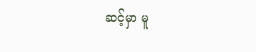ဆင့်မှာ မူ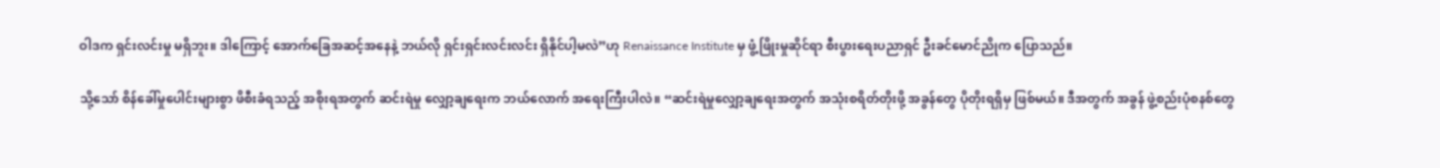ဝါဒက ရှင်းလင်းမှု မရှိဘူး။ ဒါကြောင့် အောက်ခြေအဆင့်အနေနဲ့ ဘယ်လို ရှင်းရှင်းလင်းလင်း ရှိနိုင်ပါ့မလဲ”ဟု Renaissance Institute မှ ဖွံ့ဖြိုးမှုဆိုင်ရာ စီးပွားရေးပညာရှင် ဦးခင်မောင်ညိုက ပြောသည်။

သို့သော် စိန်ခေါ်မှုပေါင်းများစွာ ဖိစီးခံရသည့် အစိုးရအတွက် ဆင်းရဲမှု လျှော့ချရေးက ဘယ်လောက် အရေးကြီးပါလဲ။ “ဆင်းရဲမှုလျှော့ချရေးအတွက် အသုံးစရိတ်တိုးဖို့ အခွန်တွေ ပိုတိုးရရှိမှ ဖြစ်မယ်။ ဒီအတွက် အခွန် ဖွဲ့စည်းပုံစနစ်တွေ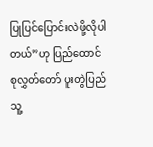ပြုပြင်ပြောင်းလဲဖို့လိုပါတယ်”ဟု ပြည်ထောင်စုလွှတ်တော် ပူးတွဲပြည်သူ့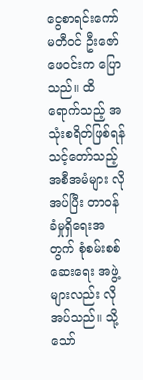ငွေစာရင်းကော်မတီဝင် ဦးဇော်ဖေဝင်းက ပြောသည်။ ထိရောက်သည့် အသုံးစရိတ်ဖြစ်ရန် သင့်တော်သည့် အစီအမံများ လိုအပ်ပြီး တာဝန်ခံမှုရှိရေးအတွက် စုံစမ်းစစ်ဆေးရေး အဖွဲ့များလည်း လိုအပ်သည်။ သို့သော်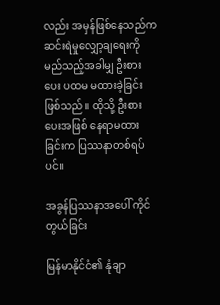လည်း အမှန်ဖြစ်နေသည်က ဆင်းရဲမှုလျှော့ချရေးကို မည်သည့်အခါမျှ ဦးစားပေး ပထမ မထားခဲ့ခြင်း ဖြစ်သည်။ ထိုသို့ ဦးစားပေးအဖြစ် နေရာမထားခြင်းက ပြဿနာတစ်ရပ်ပင်။

အခွန်ပြဿနာအပေါ် ကိုင်တွယ်ခြင်း

မြန်မာနိုင်ငံ၏ နုံချာ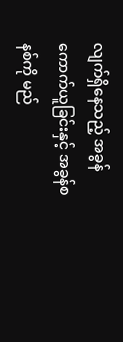လျက်ရှိနေသည့် အခွန်ကောက်ယူခြင်းနှင့် အခွန်စနစ်ကို မည်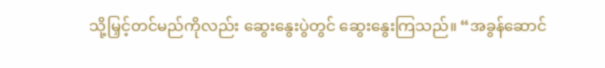သို့မြှင့်တင်မည်ကိုလည်း ဆွေးနွေးပွဲတွင် ဆွေးနွေးကြသည်။ “အခွန်ဆောင်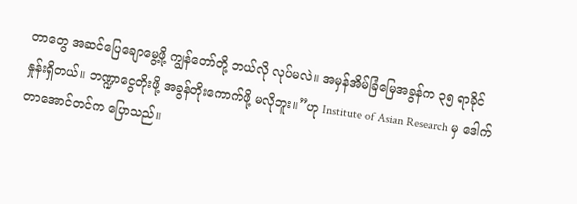တာတွေ အဆင်ပြေချောမွေ့ဖို့ ကျွန်တော်တို့ ဘယ်လို လုပ်မလဲ။ အမှန်အိမ်ခြံမြေအခွန်က ၃၅ ရာခိုင်နှုန်းရှိတယ်။ ဘဏ္ဍာငွေတိုးဖို့ အခွန်တိုးကောက်ဖို့ မလိုဘူး။”ဟု Institute of Asian Research မှ ဒေါက်တာအောင်တင်က ပြောသည်။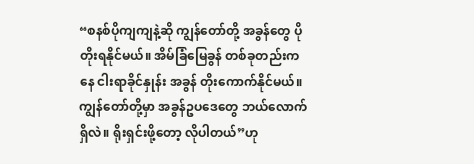“စနစ်ပိုကျကျနဲ့ဆို ကျွန်တော်တို့ အခွန်တွေ ပိုတိုးရနိုင်မယ်။ အိမ်ခြံမြေခွန် တစ်ခုတည်းကနေ ငါးရာခိုင်နှုန်း အခွန် တိုးကောက်နိုင်မယ်။ ကျွန်တော်တို့မှာ အခွန်ဥပဒေတွေ ဘယ်လောက်ရှိလဲ။ ရိုးရှင်းဖို့တော့ လိုပါတယ်”ဟု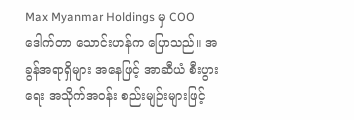Max Myanmar Holdings မှ COO ဒေါက်တာ သောင်းဟန်က ပြောသည်။ အခွန်အရာရှိများ အနေဖြင့် အာဆီယံ စီးပွားရေး အသိုက်အဝန်း စည်းမျဉ်းများဖြင့်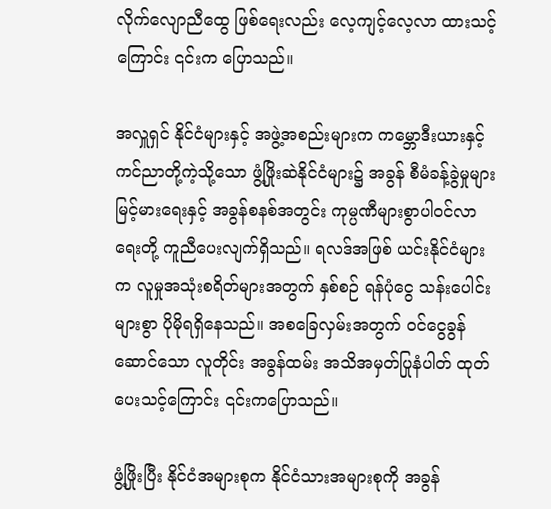လိုက်လျောညီထွေ ဖြစ်ရေးလည်း လေ့ကျင့်လေ့လာ ထားသင့်ကြောင်း ၎င်းက ပြောသည်။

အလှူရှင် နိုင်ငံများနှင့် အဖွဲ့အစည်းများက ကမ္ဘောဒီးယားနှင့် ကင်ညာတို့ကဲ့သို့သော ဖွံ့ဖြိုးဆဲနိုင်ငံများ၌ အခွန် စီမံခန့်ခွဲမှုများ မြင့်မားရေးနှင့် အခွန်စနစ်အတွင်း ကုမ္ပဏီများစွာပါဝင်လာရေးတို့ ကူညီပေးလျက်ရှိသည်။ ရလဒ်အဖြစ် ယင်းနိုင်ငံများက လူမှုအသုံးစရိတ်များအတွက် နှစ်စဉ် ရန်ပုံငွေ သန်းပေါင်းများစွာ ပိုမိုရရှိနေသည်။ အစခြေလှမ်းအတွက် ဝင်ငွေခွန်ဆောင်သော လူတိုင်း အခွန်ထမ်း အသိအမှတ်ပြုနံပါတ် ထုတ်ပေးသင့်ကြောင်း ၎င်းကပြောသည်။

ဖွံ့ဖြိုးပြီး နိုင်ငံအများစုက နိုင်ငံသားအများစုကို အခွန်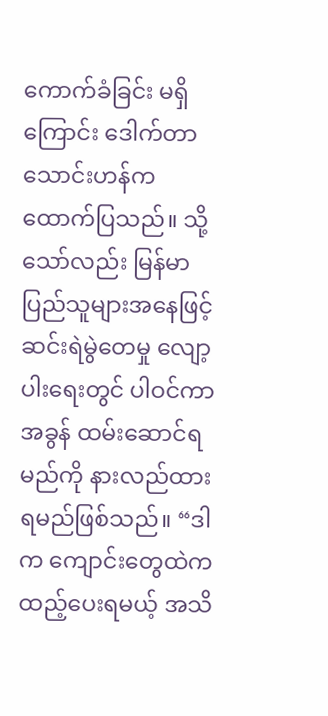ကောက်ခံခြင်း မရှိကြောင်း ဒေါက်တာသောင်းဟန်က ထောက်ပြသည်။ သို့သော်လည်း မြန်မာပြည်သူများအနေဖြင့် ဆင်းရဲမွဲတေမှု လျော့ပါးရေးတွင် ပါဝင်ကာ အခွန် ထမ်းဆောင်ရမည်ကို နားလည်ထားရမည်ဖြစ်သည်။ “ဒါက ကျောင်းတွေထဲက ထည့်ပေးရမယ့် အသိ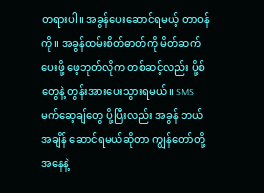တရားပါ။ အခွန်ပေးဆောင်ရမယ့် တာဝန်ကို။ အခွန်ထမ်းစိတ်ဓာတ်ကို မိတ်ဆက်ပေးဖို့ ဖေ့ဘုတ်လိုက တစ်ဆင့်လည်း ပို့စ်တွေနဲ့ တွန်းအားပေးသွားရမယ်။ SMS မက်ဆေ့ချ်တွေ ပို့ပြီးလည်း အခွန် ဘယ်အချိန် ဆောင်ရမယ်ဆိုတာ ကျွန်တော်တို့ အနေနဲ့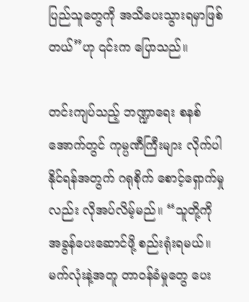ပြည်သူတွေကို အသိပေးသွားရမှာဖြစ်တယ်”ဟု ၎င်းက ပြောသည်။

တင်းကျပ်သည့် ဘဏ္ဍာရေး စနစ်အောက်တွင် ကုမ္ပဏီကြီးများ လိုက်ပါနိုင်ရန်အတွက် ဂရုစိုက် စောင့်ရှောက်မှုလည်း လိုအပ်လိမ့်မည်။ “သူတို့ကို အခွန်ပေးဆောင်ဖို့ စည်းရုံးရမယ်။ မက်လုံးနဲ့အတူ တာဝန်ခံမှုတွေ ပေး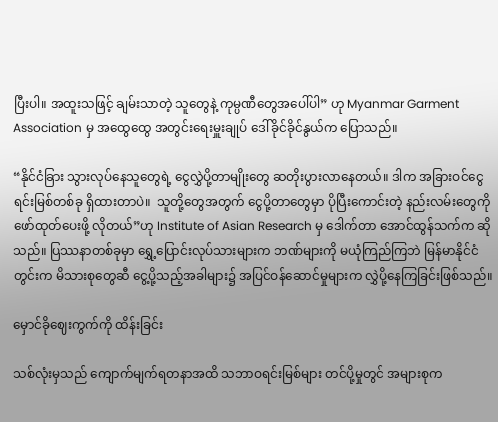ပြီးပါ။ အထူးသဖြင့် ချမ်းသာတဲ့ သူတွေနဲ့ ကုမ္ပဏီတွေအပေါ်ပါ” ဟု Myanmar Garment Association မှ အထွေထွေ အတွင်းရေးမှူးချုပ် ဒေါ်ခိုင်ခိုင်နွယ်က ပြောသည်။

“နိုင်ငံခြား သွားလုပ်နေသူတွေရဲ့ ငွေလွှဲပို့တာမျိုးတွေ ဆတိုးပွားလာနေတယ်။ ဒါက အခြားဝင်ငွေ ရင်းမြစ်တစ်ခု ရှိထားတာပဲ။  သူတို့တွေအတွက် ငွေပို့တာတွေမှာ ပိုပြီးကောင်းတဲ့ နည်းလမ်းတွေကို ဖော်ထုတ်ပေးဖို့ လိုတယ်”ဟု Institute of Asian Research မှ ဒေါက်တာ အောင်ထွန်သက်က ဆိုသည်။ ပြဿနာတစ်ခုမှာ ရွှေ့ပြောင်းလုပ်သားများက ဘဏ်များကို မယုံကြည်ကြဘဲ မြန်မာနိုင်ငံတွင်းက မိသားစုတွေဆီ ငွေ့ပို့သည့်အခါများ၌ အပြင်ဝန်ဆောင်မှုများက လွှဲပို့နေကြခြင်းဖြစ်သည်။

မှောင်ခိုဈေးကွက်ကို ထိန်းခြင်း

သစ်လုံးမှသည် ကျောက်မျက်ရတနာအထိ သဘာဝရင်းမြစ်များ တင်ပို့မှုတွင် အများစုက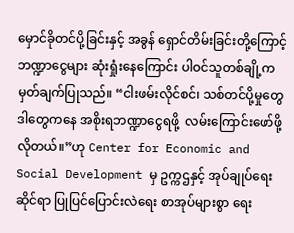မှောင်ခိုတင်ပို့ခြင်းနှင့် အခွန် ရှောင်တိမ်းခြင်းတို့ကြောင့် ဘဏ္ဍာငွေများ ဆုံးရှုံးနေကြောင်း ပါဝင်သူတစ်ချို့က မှတ်ချက်ပြုသည်။ “ငါးဖမ်းလိုင်စင်၊ သစ်တင်ပို့မှုတွေ ဒါတွေကနေ အစိုးရဘဏ္ဍာငွေရဖို့  လမ်းကြောင်းဖော်ဖို့လိုတယ်။”ဟု Center for Economic and Social Development မှ ဥက္ကဌနှင့် အုပ်ချုပ်ရေးဆိုင်ရာ ပြုပြင်ပြောင်းလဲရေး စာအုပ်များစွာ ရေး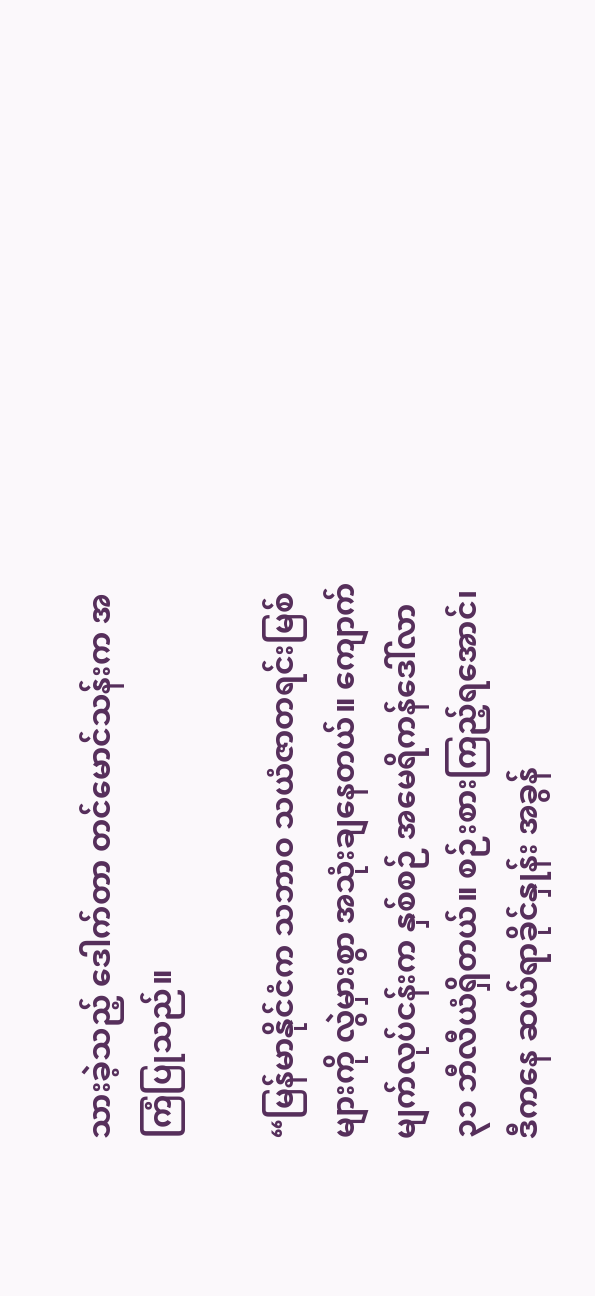သားခဲ့သည့် ဒေါက်တာ တင်မောင်သန်းက အကြံပြုသည်။

“မြန်မာနိုင်ငံက သဘာဝ သယံဇာတရင်းမြစ်များကို လွဲမှားစွာ အသုံးချနေတယ်။ ကျောက်မျက်လုပ်ငန်းက နှစ်စဉ် အမေရိကန်ဒေါ်လာ ၃၁ ဘီလီယံရှိတယ်။ စဉ်းစားကြည့်ရအောင်၊ ဒီကနေ ဆယ်ရာခိုင်နှုန်း အခွန်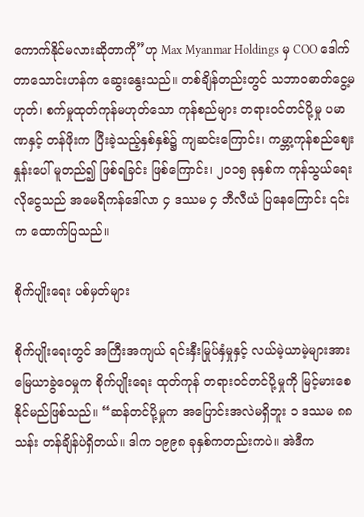ကောက်နိုင်မလားဆိုတာကို”ဟု Max Myanmar Holdings မှ COO ဒေါက်တာသောင်းဟန်က ဆွေးနွေးသည်။ တစ်ချိန်တည်းတွင် သဘာဝဓာတ်ငွေ့မဟုတ်၊ စက်မှုထုတ်ကုန်မဟုတ်သော ကုန်စည်များ တရားဝင်တင်ပို့မှု ပမာဏနှင့် တန်ဖိုးက ပြီးခဲ့သည့်နှစ်နှစ်၌ ကျဆင်းကြောင်း၊ ကမ္ဘာ့ကုန်စည်ဈေးနှုန်းပေါ် မူတည်၍ ဖြစ်ရခြင်း ဖြစ်ကြောင်း၊ ၂၀၁၅ ခုနှစ်က ကုန်သွယ်ရေးလိုငွေသည် အမေရိကန်ဒေါ်လာ ၄ ဒဿမ ၄ ဘီလီယံ ပြနေကြောင်း ၎င်းက ထောက်ပြသည်။

စိုက်ပျိုးရေး ပစ်မှတ်များ

စိုက်ပျိုးရေးတွင် အကြီးအကျယ် ရင်းနှီးမြုပ်နှံမှုနှင့် လယ်မဲ့ယာမဲ့များအား မြေယာခွဲဝေမှုက စိုက်ပျိုးရေး ထုတ်ကုန် တရားဝင်တင်ပို့မှုကို မြင့်မားစေနိုင်မည်ဖြစ်သည်။ “ဆန်တင်ပို့မှုက အပြောင်းအလဲမရှိဘူး ၁ ဒဿမ ၈၈ သန်း တန်ချိန်ပဲရှိတယ်။ ဒါက ၁၉၉၈ ခုနှစ်ကတည်းကပဲ။ အဲဒီက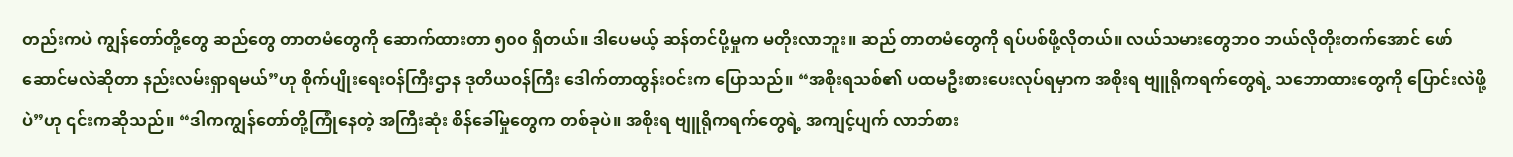တည်းကပဲ ကျွန်တော်တို့တွေ ဆည်တွေ တာတမံတွေကို ဆောက်ထားတာ ၅၀၀ ရှိတယ်။ ဒါပေမယ့် ဆန်တင်ပို့မှုက မတိုးလာဘူး။ ဆည် တာတမံတွေကို ရပ်ပစ်ဖို့လိုတယ်။ လယ်သမားတွေဘဝ ဘယ်လိုတိုးတက်အောင် ဖော်ဆောင်မလဲဆိုတာ နည်းလမ်းရှာရမယ်”ဟု စိုက်ပျိုးရေးဝန်ကြီးဌာန ဒုတိယဝန်ကြီး ဒေါက်တာထွန်းဝင်းက ပြောသည်။ “အစိုးရသစ်၏ ပထမဦးစားပေးလုပ်ရမှာက အစိုးရ ဗျူရိုကရက်တွေရဲ့ သဘောထားတွေကို ပြောင်းလဲဖို့ပဲ”ဟု ၎င်းကဆိုသည်။ “ဒါကကျွန်တော်တို့ကြုံနေတဲ့ အကြီးဆုံး စိန်ခေါ်မှုတွေက တစ်ခုပဲ။ အစိုးရ ဗျူရိုကရက်တွေရဲ့ အကျင့်ပျက် လာဘ်စား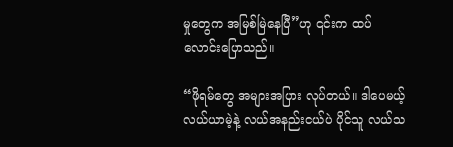မှုတွေက အမြစ်မြဲနေပြီ”ဟု ၎င်းက ထပ်လောင်းပြောသည်။

“ဖိုရမ်တွေ အများအပြား လုပ်တယ်။ ဒါပေမယ့် လယ်ယာမဲ့နဲ့ လယ်အနည်းငယ်ပဲ ပိုင်သူ လယ်သ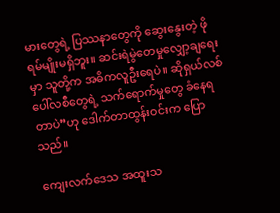မားတွေရဲ့ ပြဿနာတွေကို ဆွေးနွေးတဲ့ ဖိုရမ်မျိုးမရှိဘူး။ ဆင်းရဲမွဲတေမှုလျှော့ချရေးမှာ သူတို့က အဓိကလူဦးရေပဲ။ ဆိုရှယ်လစ် ပေါ်လစီတွေရဲ့ သက်ရောက်မှုတွေ ခံနေရတာပဲ”ဟု ဒေါက်တာထွန်းဝင်းက ပြောသည်။

ကျေးလက်ဒေသ အထူးသ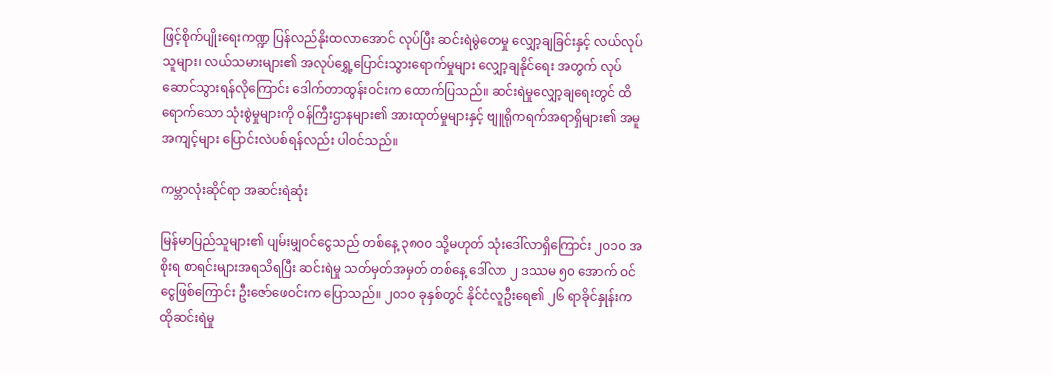ဖြင့်စိုက်ပျိုးရေးကဏ္ဍ ပြန်လည်နိုးထလာအောင် လုပ်ပြီး ဆင်းရဲမွဲတေမှု လျှော့ချခြင်းနှင့် လယ်လုပ်သူများ၊ လယ်သမားများ၏ အလုပ်ရွှေ့ပြောင်းသွားရောက်မှုများ လျှော့ချနိုင်ရေး အတွက် လုပ်ဆောင်သွားရန်လိုကြောင်း ဒေါက်တာထွန်းဝင်းက ထောက်ပြသည်။ ဆင်းရဲမှုလျှော့ချရေးတွင် ထိရောက်သော သုံးစွဲမှုများကို ဝန်ကြီးဌာနများ၏ အားထုတ်မှုများနှင့် ဗျူရိုကရက်အရာရှိများ၏ အမူအကျင့်များ ပြောင်းလဲပစ်ရန်လည်း ပါဝင်သည်။

ကမ္ဘာလုံးဆိုင်ရာ အဆင်းရဲဆုံး

မြန်မာပြည်သူများ၏ ပျမ်းမျှဝင်ငွေသည် တစ်နေ့ ၃၈၀၀ သို့မဟုတ် သုံးဒေါ်လာရှိကြောင်း ၂၀၁၀ အစိုးရ စာရင်းများအရသိရပြီး ဆင်းရဲမှု သတ်မှတ်အမှတ် တစ်နေ့ ဒေါ်လာ ၂ ဒဿမ ၅၀ အောက် ဝင်ငွေဖြစ်ကြောင်း ဦးဇော်ဖေဝင်းက ပြောသည်။ ၂၀၁၀ ခုနှစ်တွင် နိုင်ငံလူဦးရေ၏ ၂၆ ရာခိုင်နှုန်းက ထိုဆင်းရဲမှု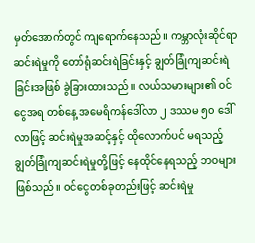မှတ်အောက်တွင် ကျရောက်နေသည်။ ကမ္ဘာလုံးဆိုင်ရာ ဆင်းရဲမှုကို တော်ရုံဆင်းရဲခြင်းနှင့် ချွတ်ခြုံကျဆင်းရဲခြင်းအဖြစ် ခွဲခြားထားသည်။ လယ်သမားများ၏ ဝင်ငွေအရ တစ်နေ့ အမေရိကန်ဒေါ်လာ ၂ ဒဿမ ၅၀ ဒေါ်လာဖြင့် ဆင်းရဲမှုအဆင့်နှင့် ထိုလောက်ပင် မရသည့် ချွတ်ခြုံကျဆင်းရဲမှုတို့ဖြင့် နေထိုင်နေရသည့် ဘဝများဖြစ်သည်။ ဝင်ငွေတစ်ခုတည်းဖြင့် ဆင်းရဲမှု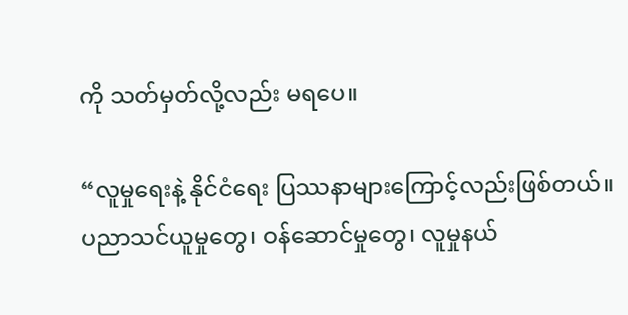ကို သတ်မှတ်လို့လည်း မရပေ။

“လူမှုရေးနဲ့ နိုင်ငံရေး ပြဿနာများကြောင့်လည်းဖြစ်တယ်။ ပညာသင်ယူမှုတွေ၊ ဝန်ဆောင်မှုတွေ၊ လူမှုနယ်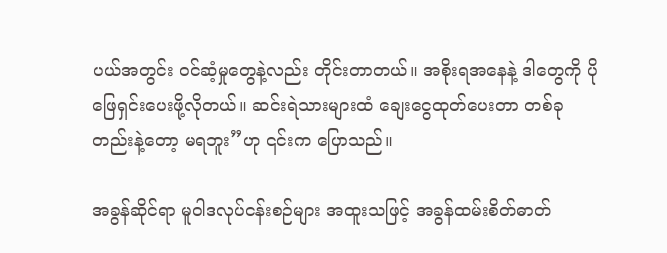ပယ်အတွင်း ဝင်ဆံ့မှုတွေနဲ့လည်း တိုင်းတာတယ်။ အစိုးရအနေနဲ့ ဒါတွေကို ပိုဖြေရှင်းပေးဖို့လိုတယ်။ ဆင်းရဲသားများထံ ချေးငွေထုတ်ပေးတာ တစ်ခုတည်းနဲ့တော့ မရဘူး”ဟု ၎င်းက ပြောသည်။

အခွန်ဆိုင်ရာ မူဝါဒလုပ်ငန်းစဉ်များ အထူးသဖြင့် အခွန်ထမ်းစိတ်ဓာတ်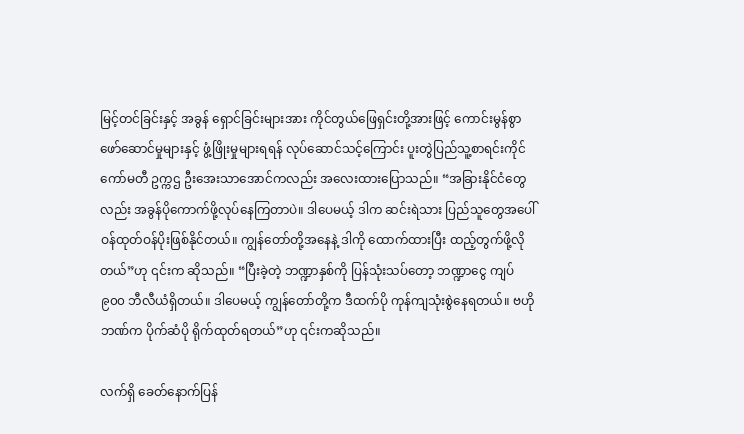မြင့်တင်ခြင်းနှင့် အခွန် ရှောင်ခြင်းများအား ကိုင်တွယ်ဖြေရှင်းတို့အားဖြင့် ကောင်းမွန်စွာဖော်ဆောင်မှုများနှင့် ဖွံ့ဖြိုးမှုများရရန် လုပ်ဆောင်သင့်ကြောင်း ပူးတွဲပြည်သူ့စာရင်းကိုင်ကော်မတီ ဥက္ကဌ ဦးအေးသာအောင်ကလည်း အလေးထားပြောသည်။ “အခြားနိုင်ငံတွေလည်း အခွန်ပိုကောက်ဖို့လုပ်နေကြတာပဲ။ ဒါပေမယ့် ဒါက ဆင်းရဲသား ပြည်သူတွေအပေါ် ဝန်ထုတ်ဝန်ပိုးဖြစ်နိုင်တယ်။ ကျွန်တော်တို့အနေနဲ့ ဒါကို ထောက်ထားပြီး ထည့်တွက်ဖို့လိုတယ်”ဟု ၎င်းက ဆိုသည်။ “ပြီးခဲ့တဲ့ ဘဏ္ဍာနှစ်ကို ပြန်သုံးသပ်တော့ ဘဏ္ဍာငွေ ကျပ် ၉၀၀ ဘီလီယံရှိတယ်။ ဒါပေမယ့် ကျွန်တော်တို့က ဒီထက်ပို ကုန်ကျသုံးစွဲနေရတယ်။ ဗဟိုဘဏ်က ပိုက်ဆံပို ရိုက်ထုတ်ရတယ်”ဟု ၎င်းကဆိုသည်။

လက်ရှိ ခေတ်နောက်ပြန်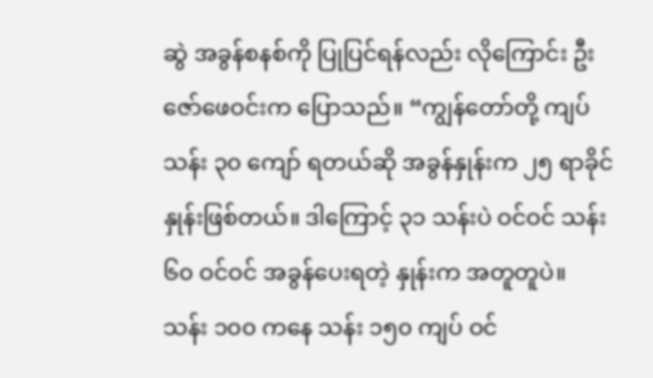ဆွဲ အခွန်စနစ်ကို ပြုပြင်ရန်လည်း လိုကြောင်း ဦးဇော်ဖေဝင်းက ပြောသည်။ “ကျွန်တော်တို့ ကျပ်သန်း ၃၀ ကျော် ရတယ်ဆို အခွန်နှုန်းက ၂၅ ရာခိုင်နှုန်းဖြစ်တယ်။ ဒါကြောင့် ၃၁ သန်းပဲ ဝင်ဝင် သန်း ၆၀ ဝင်ဝင် အခွန်ပေးရတဲ့ နှုန်းက အတူတူပဲ။ သန်း ၁၀၀ ကနေ သန်း ၁၅၀ ကျပ် ဝင်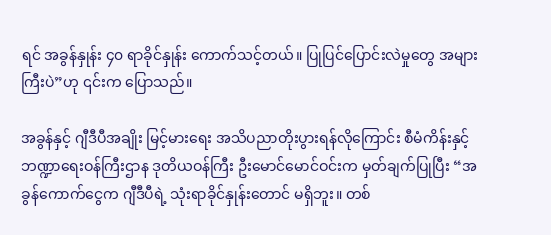ရင် အခွန်နှုန်း ၄၀ ရာခိုင်နှုန်း ကောက်သင့်တယ်။ ပြုပြင်ပြောင်းလဲမှုတွေ အများကြီးပဲ”ဟု ၎င်းက ပြောသည်။

အခွန်နှင့် ဂျီဒီပီအချိုး မြင့်မားရေး အသိပညာတိုးပွားရန်လိုကြောင်း စီမံကိန်းနှင့် ဘဏ္ဍာရေးဝန်ကြီးဌာန ဒုတိယဝန်ကြီး ဦးမောင်မောင်ဝင်းက မှတ်ချက်ပြုပြီး “အခွန်ကောက်ငွေက ဂျီဒီပီရဲ့ သုံးရာခိုင်နှုန်းတောင် မရှိဘူး။ တစ်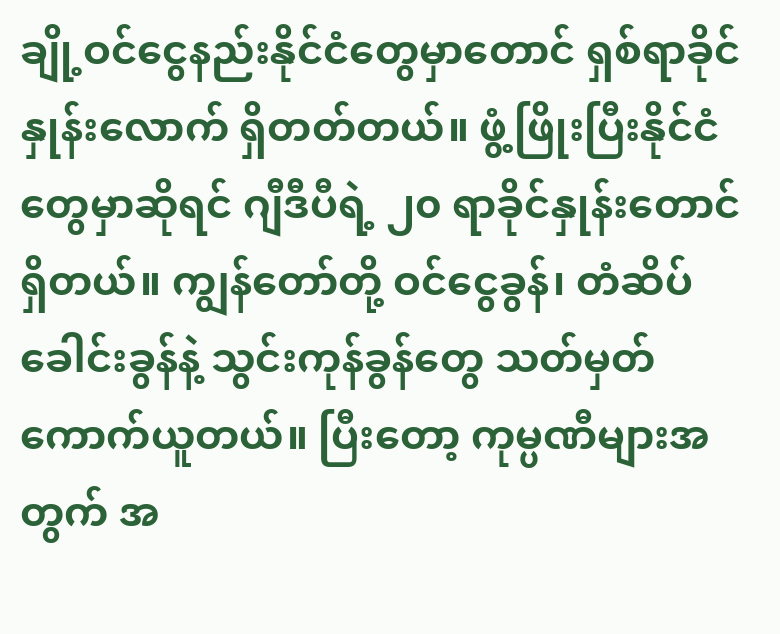ချို့ဝင်ငွေနည်းနိုင်ငံတွေမှာတောင် ရှစ်ရာခိုင်နှုန်းလောက် ရှိတတ်တယ်။ ဖွံ့ဖြိုးပြီးနိုင်ငံတွေမှာဆိုရင် ဂျီဒီပီရဲ့ ၂၀ ရာခိုင်နှုန်းတောင် ရှိတယ်။ ကျွန်တော်တို့ ဝင်ငွေခွန်၊ တံဆိပ်ခေါင်းခွန်နဲ့ သွင်းကုန်ခွန်တွေ သတ်မှတ်ကောက်ယူတယ်။ ပြီးတော့ ကုမ္ပဏီများအတွက် အ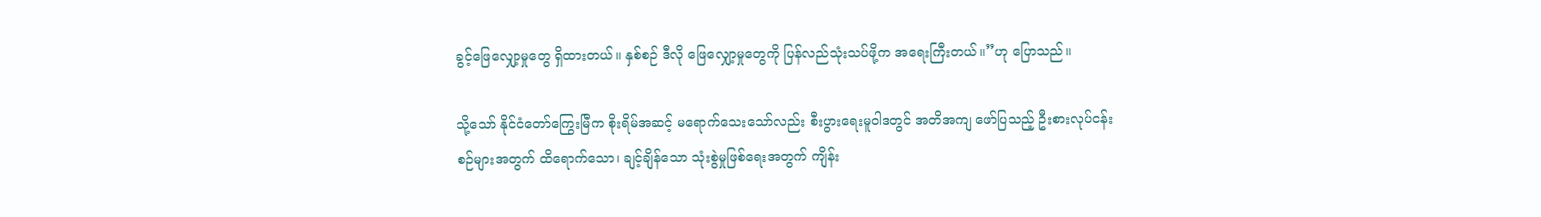ခွင့်ဖြေလျှော့မှုတွေ ရှိထားတယ်။ နှစ်စဉ် ဒီလို ဖြေလျှော့မှုတွေကို ပြန်လည်သုံးသပ်ဖို့က အရေးကြီးတယ်။”ဟု ပြောသည်။

သို့သော် နိုင်ငံတော်ကြွေးမြီက စိုးရိမ်အဆင့် မရောက်သေးသော်လည်း စီးပွားရေးမူဝါဒတွင် အတိအကျ ဖော်ပြသည့် ဦးစားလုပ်ငန်းစဉ်များအတွက် ထိရောက်သော၊ ချင့်ချိန်သော သုံးစွဲမှုဖြစ်ရေးအတွက် ကျိန်း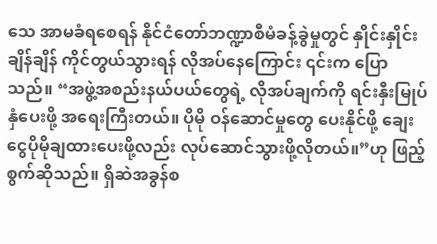သေ အာမခံရစေရန် နိုင်ငံတော်ဘဏ္ဍာစီမံခန့်ခွဲမှုတွင် နှိုင်းနှိုင်းချိန်ချိန် ကိုင်တွယ်သွားရန် လိုအပ်နေကြောင်း ၎င်းက ပြောသည်။ “အဖွဲ့အစည်းနယ်ပယ်တွေရဲ့ လိုအပ်ချက်ကို ရင်းနှီးမြုပ်နှံပေးဖို့ အရေးကြီးတယ်။ ပိုမို ဝန်ဆောင်မှုတွေ ပေးနိုင်ဖို့ ချေးငွေပိုမိုချထားပေးဖို့လည်း လုပ်ဆောင်သွားဖို့လိုတယ်။”ဟု ဖြည့်စွက်ဆိုသည်။ ရှိဆဲအခွန်စ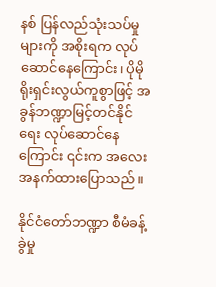နစ် ပြန်လည်သုံးသပ်မှုများကို အစိုးရက လုပ်ဆောင်နေကြောင်း၊ ပိုမိုရိုးရှင်းလွယ်ကူစွာဖြင့် အခွန်ဘဏ္ဍာမြင့်တင်နိုင်ရေး လုပ်ဆောင်နေကြောင်း ၎င်းက အလေးအနက်ထားပြောသည်။

နိုင်ငံတော်ဘဏ္ဍာ စီမံခန့်ခွဲမှု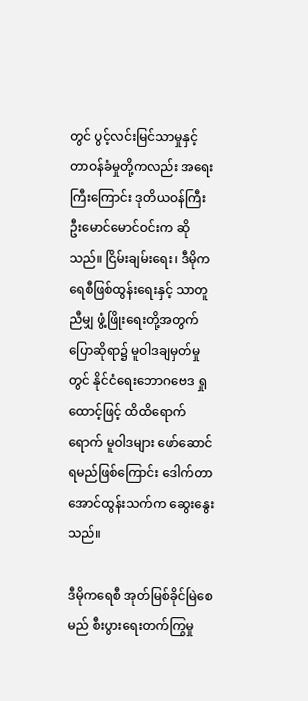တွင် ပွင့်လင်းမြင်သာမှုနှင့် တာဝန်ခံမှုတို့ကလည်း အရေးကြီးကြောင်း ဒုတိယဝန်ကြီး ဦးမောင်မောင်ဝင်းက ဆိုသည်။ ငြိမ်းချမ်းရေး၊ ဒီမိုကရေစီဖြစ်ထွန်းရေးနှင့် သာတူညီမျှ ဖွံ့ဖြိုးရေးတို့အတွက် ပြောဆိုရာ၌ မူဝါဒချမှတ်မှုတွင် နိုင်ငံရေးဘောဂဗေဒ ရှုထောင့်ဖြင့် ထိထိရောက်ရောက် မူဝါဒများ ဖော်ဆောင်ရမည်ဖြစ်ကြောင်း ဒေါက်တာအောင်ထွန်းသက်က ဆွေးနွေးသည်။

ဒီမိုကရေစီ အုတ်မြစ်ခိုင်မြဲစေမည် စီးပွားရေးတက်ကြွမှု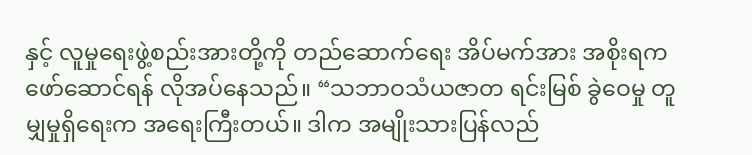နှင့် လူမှုရေးဖွဲ့စည်းအားတို့ကို တည်ဆောက်ရေး အိပ်မက်အား အစိုးရက ဖော်ဆောင်ရန် လိုအပ်နေသည်။ “သဘာဝသံယဇာတ ရင်းမြစ် ခွဲဝေမှု တူမျှမှုရှိရေးက အရေးကြီးတယ်။ ဒါက အမျိုးသားပြန်လည်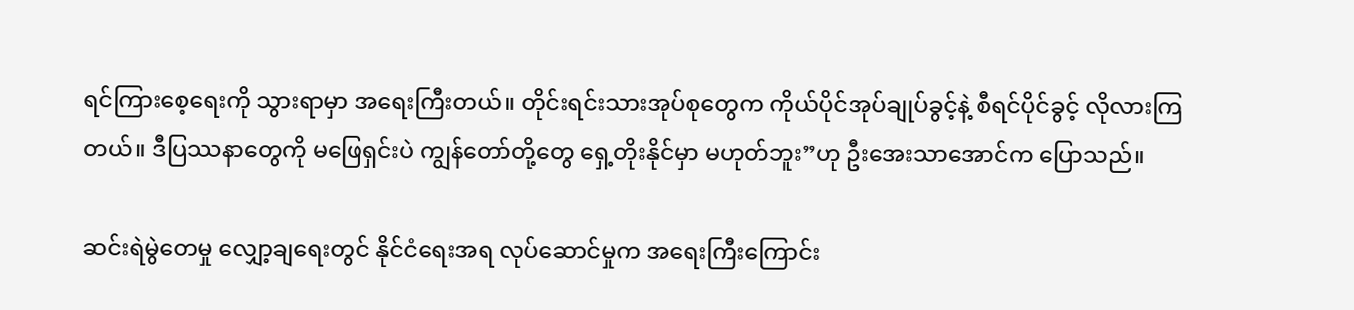ရင်ကြားစေ့ရေးကို သွားရာမှာ အရေးကြီးတယ်။ တိုင်းရင်းသားအုပ်စုတွေက ကိုယ်ပိုင်အုပ်ချုပ်ခွင့်နဲ့ စီရင်ပိုင်ခွင့် လိုလားကြတယ်။ ဒီပြဿနာတွေကို မဖြေရှင်းပဲ ကျွန်တော်တို့တွေ ရှေ့တိုးနိုင်မှာ မဟုတ်ဘူး”ဟု ဦးအေးသာအောင်က ပြောသည်။

ဆင်းရဲမွဲတေမှု လျှော့ချရေးတွင် နိုင်ငံရေးအရ လုပ်ဆောင်မှုက အရေးကြီးကြောင်း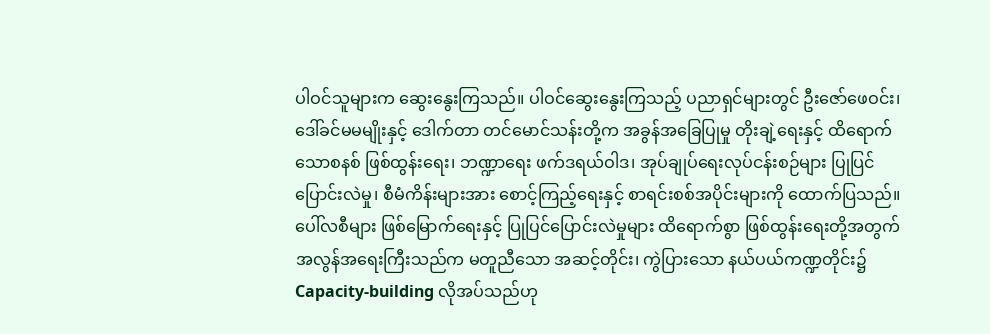ပါဝင်သူများက ဆွေးနွေးကြသည်။ ပါဝင်ဆွေးနွေးကြသည့် ပညာရှင်များတွင် ဦးဇော်ဖေဝင်း၊ ဒေါ်ခင်မမမျိုးနှင့် ဒေါက်တာ တင်မောင်သန်းတို့က အခွန်အခြေပြုမှု တိုးချဲ့ရေးနှင့် ထိရောက်သောစနစ် ဖြစ်ထွန်းရေး၊ ဘဏ္ဍာရေး ဖက်ဒရယ်ဝါဒ၊ အုပ်ချုပ်ရေးလုပ်ငန်းစဉ်များ ပြုပြင်ပြောင်းလဲမှု၊ စီမံကိန်းများအား စောင့်ကြည့်ရေးနှင့် စာရင်းစစ်အပိုင်းများကို ထောက်ပြသည်။ ပေါ်လစီများ ဖြစ်မြောက်ရေးနှင့် ပြုပြင်ပြောင်းလဲမှုများ ထိရောက်စွာ ဖြစ်ထွန်းရေးတို့အတွက် အလွန်အရေးကြီးသည်က မတူညီသော အဆင့်တိုင်း၊ ကွဲပြားသော နယ်ပယ်ကဏ္ဍတိုင်း၌ Capacity-building လိုအပ်သည်ဟု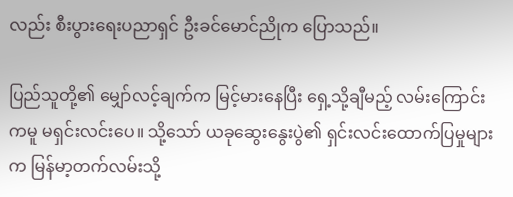လည်း စီးပွားရေးပညာရှင် ဦးခင်မောင်ညိုက ပြောသည်။

ပြည်သူတို့၏ မျှော်လင့်ချက်က မြင့်မားနေပြီး ရှေ့သို့ချီမည့် လမ်းကြောင်းကမူ မရှင်းလင်းပေ။ သို့သော် ယခုဆွေးနွေးပွဲ၏ ရှင်းလင်းထောက်ပြမှုများက မြန်မာ့တက်လမ်းသို့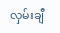လှမ်းချီ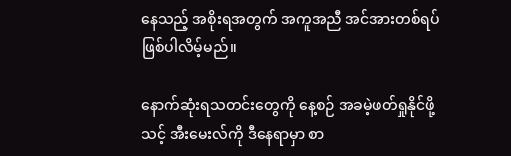နေသည့် အစိုးရအတွက် အကူအညီ အင်အားတစ်ရပ် ဖြစ်ပါလိမ့်မည်။

နောက်ဆုံးရသတင်းတွေကို နေ့စဉ် အခမဲ့ဖတ်ရှုနိုင်ဖို့ သင့် အီးမေးလ်ကို ဒီနေရာမှာ စာ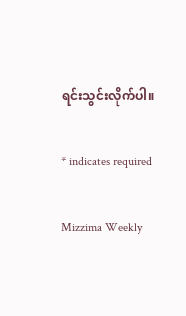ရင်းသွင်းလိုက်ပါ။

* indicates required

Mizzima Weekly